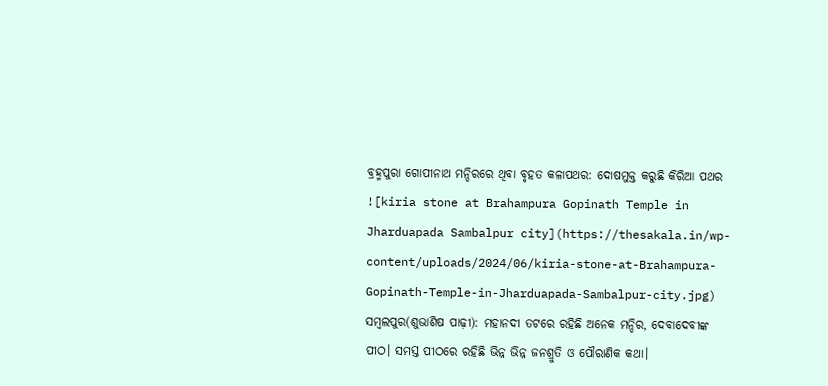ବ୍ରହ୍ମପୁରା ଗୋପୀନାଥ ମନ୍ଦିରରେ ଥିବା ବୃହତ କଳାପଥର: ଦୋଷମୁକ୍ତ କରୁଛି କିରିଆ ପଥର
![kiria stone at Brahampura Gopinath Temple in Jharduapada Sambalpur city](https://thesakala.in/wp-content/uploads/2024/06/kiria-stone-at-Brahampura-Gopinath-Temple-in-Jharduapada-Sambalpur-city.jpg)
ସମ୍ବଲପୁର(ଶୁଭାଶିଷ ପାଢ଼ୀ): ମହାନଦୀ ତଟରେ ରହିଛି ଅନେକ ମନ୍ଦିର, ଦେବାଦେବୀଙ୍କ ପୀଠ। ସମସ୍ତ ପୀଠରେ ରହିଛି ଭିନ୍ନ ଭିନ୍ନ ଜନଶ୍ରୁତି ଓ ପୌରାଣିକ କଥା।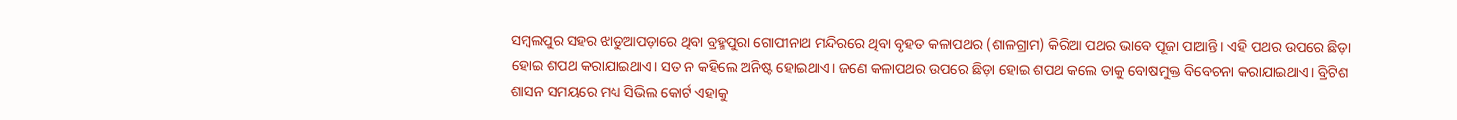ସମ୍ବଲପୁର ସହର ଝାଡୁଆପଡ଼ାରେ ଥିବା ବ୍ରହ୍ମପୁରା ଗୋପୀନାଥ ମନ୍ଦିରରେ ଥିବା ବୃହତ କଳାପଥର (ଶାଳଗ୍ରାମ) କିରିଆ ପଥର ଭାବେ ପୂଜା ପାଆନ୍ତି। ଏହି ପଥର ଉପରେ ଛିଡ଼ା ହୋଇ ଶପଥ କରାଯାଇଥାଏ। ସତ ନ କହିଲେ ଅନିଷ୍ଟ ହୋଇଥାଏ। ଜଣେ କଳାପଥର ଉପରେ ଛିଡ଼ା ହୋଇ ଶପଥ କଲେ ତାକୁ ବୋଷମୁକ୍ତ ବିବେଚନା କରାଯାଇଥାଏ। ବ୍ରିଟିଶ ଶାସନ ସମୟରେ ମଧ୍ୟ ସିଭିଲ କୋର୍ଟ ଏହାକୁ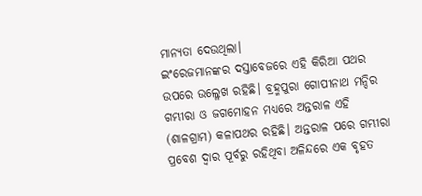ମାନ୍ୟତା ଦେଉଥିଲା।
ଇଂରେଜମାନଙ୍କର ଦସ୍ତାବେଜରେ ଏହି କିରିଆ ପଥର ଉପରେ ଉଲ୍ଳେଖ ରହିଛି। ବ୍ରହ୍ମପୁରା ଗୋପୀନାଥ ମନ୍ଦିର ଗମ୍ଭୀରା ଓ ଜଗମୋହନ ମଧ୍ୟରେ ଅନ୍ତରାଳ ଏହି (ଶାଳଗ୍ରାମ) କଳାପଥର ରହିଛି। ଅନ୍ତରାଳ ପରେ ଗମ୍ଭୀରା ପ୍ରବେଶ ଦ୍ୱାର ପୂର୍ବରୁ ରହିଥିବା ଅଳିନ୍ଦରେ ଏକ ବୃହତ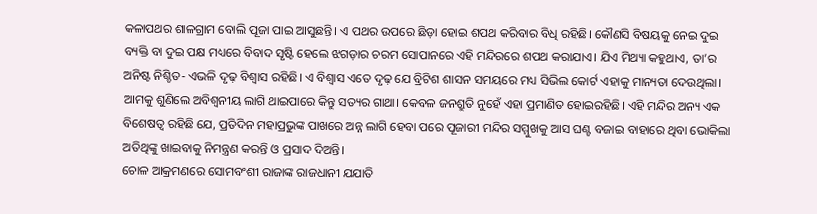କଳାପଥର ଶାଳଗ୍ରାମ ବୋଲି ପୂଜା ପାଇ ଆସୁଛନ୍ତି। ଏ ପଥର ଉପରେ ଛିଡ଼ା ହୋଇ ଶପଥ କରିବାର ବିଧି ରହିଛି। କୌଣସି ବିଷୟକୁ ନେଇ ଦୁଇ ବ୍ୟକ୍ତି ବା ଦୁଇ ପକ୍ଷ ମଧ୍ୟରେ ବିବାଦ ସୃଷ୍ଟି ହେଲେ ଝଗଡ଼ାର ଚରମ ସୋପାନରେ ଏହି ମନ୍ଦିରରେ ଶପଥ କରାଯାଏ। ଯିଏ ମିଥ୍ୟା କହୁଥାଏ, ତା’ର ଅନିଷ୍ଟ ନିଶ୍ଚିତ- ଏଭଳି ଦୃଢ଼ ବିଶ୍ୱାସ ରହିଛି। ଏ ବିଶ୍ୱାସ ଏତେ ଦୃଢ଼ ଯେ ବ୍ରିଟିଶ ଶାସନ ସମୟରେ ମଧ୍ୟ ସିଭିଲ କୋର୍ଟ ଏହାକୁ ମାନ୍ୟତା ଦେଉଥିଲା।
ଆମକୁ ଶୁଣିଲେ ଅବିଶ୍ୱନୀୟ ଲାଗି ଥାଇପାରେ କିନ୍ତୁ ସତ୍ୟର ଗାଥା। କେବଳ ଜନଶ୍ରୁତି ନୁହେଁ ଏହା ପ୍ରମାଣିତ ହୋଇରହିଛି। ଏହି ମନ୍ଦିର ଅନ୍ୟ ଏକ ବିଶେଷତ୍ୱ ରହିଛି ଯେ, ପ୍ରତିଦିନ ମହାପ୍ରଭୁଙ୍କ ପାଖରେ ଅନ୍ନ ଲାଗି ହେବା ପରେ ପୂଜାରୀ ମନ୍ଦିର ସମ୍ମୁଖକୁ ଆସ ଘଣ୍ଟ ବଜାଇ ବାହାରେ ଥିବା ଭୋକିଲା ଅତିଥିଙ୍କୁ ଖାଇବାକୁ ନିମନ୍ତ୍ରଣ କରନ୍ତି ଓ ପ୍ରସାଦ ଦିଅନ୍ତି।
ଚୋଳ ଆକ୍ରମଣରେ ସୋମବଂଶୀ ରାଜାଙ୍କ ରାଜଧାନୀ ଯଯାତି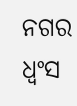ନଗର ଧ୍ୱଂସ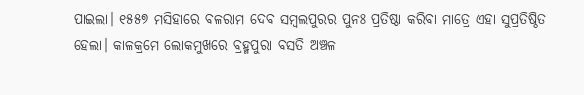ପାଇଲା। ୧୫୫୭ ମସିହାରେ ବଳରାମ ଦେବ ସମ୍ୱଲପୁରର ପୁନଃ ପ୍ରତିଷ୍ଠା କରିବା ମାତ୍ରେ ଏହା ସୁପ୍ରତିଷ୍ଠିତ ହେଲା। କାଳକ୍ରମେ ଲୋକମୁଖରେ ବ୍ରହ୍ମପୁରା ବସତି ଅଞ୍ଚଳ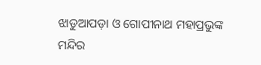ଝାଡୁଆପଡ଼ା ଓ ଗୋପୀନାଥ ମହାପ୍ରଭୁଙ୍କ ମନ୍ଦିର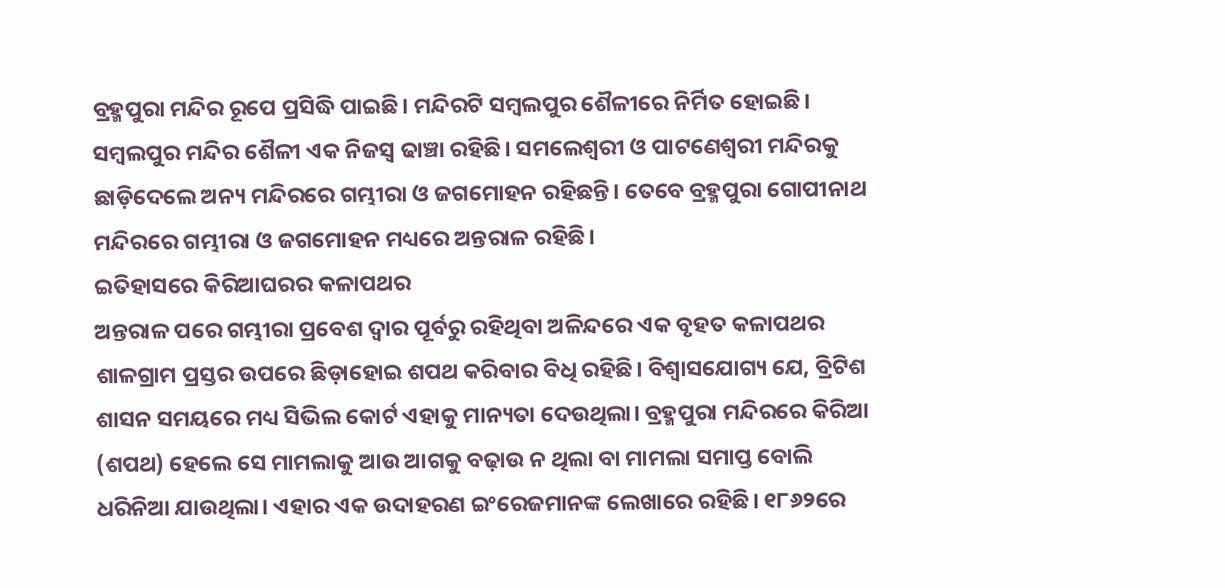ବ୍ରହ୍ମପୁରା ମନ୍ଦିର ରୂପେ ପ୍ରସିଦ୍ଧି ପାଇଛି। ମନ୍ଦିରଟି ସମ୍ୱଲପୁର ଶୈଳୀରେ ନିର୍ମିତ ହୋଇଛି। ସମ୍ୱଲପୁର ମନ୍ଦିର ଶୈଳୀ ଏକ ନିଜସ୍ୱ ଢାଞ୍ଚା ରହିଛି। ସମଲେଶ୍ୱରୀ ଓ ପାଟଣେଶ୍ୱରୀ ମନ୍ଦିରକୁ ଛାଡ଼ିଦେଲେ ଅନ୍ୟ ମନ୍ଦିରରେ ଗମ୍ଭୀରା ଓ ଜଗମୋହନ ରହିଛନ୍ତି। ତେବେ ବ୍ରହ୍ମପୁରା ଗୋପୀନାଥ ମନ୍ଦିରରେ ଗମ୍ଭୀରା ଓ ଜଗମୋହନ ମଧ୍ୟରେ ଅନ୍ତରାଳ ରହିଛି।
ଇତିହାସରେ କିରିଆଘରର କଳାପଥର
ଅନ୍ତରାଳ ପରେ ଗମ୍ଭୀରା ପ୍ରବେଶ ଦ୍ୱାର ପୂର୍ବରୁ ରହିଥିବା ଅଳିନ୍ଦରେ ଏକ ବୃହତ କଳାପଥର ଶାଳଗ୍ରାମ ପ୍ରସ୍ତର ଉପରେ ଛିଡ଼ାହୋଇ ଶପଥ କରିବାର ବିଧି ରହିଛି। ବିଶ୍ୱାସଯୋଗ୍ୟ ଯେ, ବ୍ରିଟିଶ ଶାସନ ସମୟରେ ମଧ୍ୟ ସିଭିଲ କୋର୍ଟ ଏହାକୁ ମାନ୍ୟତା ଦେଉଥିଲା। ବ୍ରହ୍ମପୁରା ମନ୍ଦିରରେ କିରିଆ (ଶପଥ) ହେଲେ ସେ ମାମଲାକୁ ଆଉ ଆଗକୁ ବଢ଼ାଉ ନ ଥିଲା ବା ମାମଲା ସମାପ୍ତ ବୋଲି ଧରିନିଆ ଯାଉଥିଲା। ଏହାର ଏକ ଉଦାହରଣ ଇଂରେଜମାନଙ୍କ ଲେଖାରେ ରହିଛି। ୧୮୬୨ରେ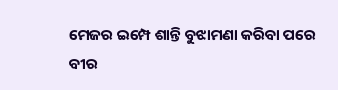ମେଜର ଇମ୍ପେ ଶାନ୍ତି ବୁଝାମଣା କରିବା ପରେ ବୀର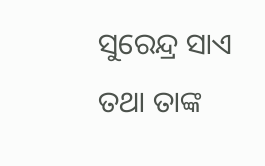ସୁରେନ୍ଦ୍ର ସାଏ ତଥା ତାଙ୍କ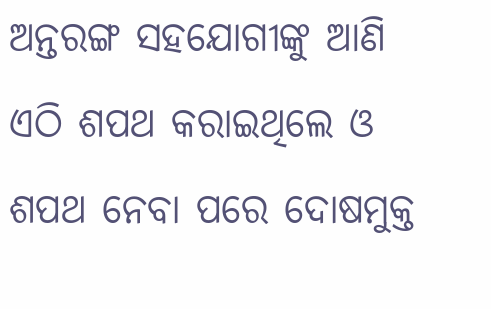ଅନ୍ତରଙ୍ଗ ସହଯୋଗୀଙ୍କୁ ଆଣି ଏଠି ଶପଥ କରାଇଥିଲେ ଓ ଶପଥ ନେବା ପରେ ଦୋଷମୁକ୍ତ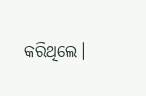କରିଥିଲେ।